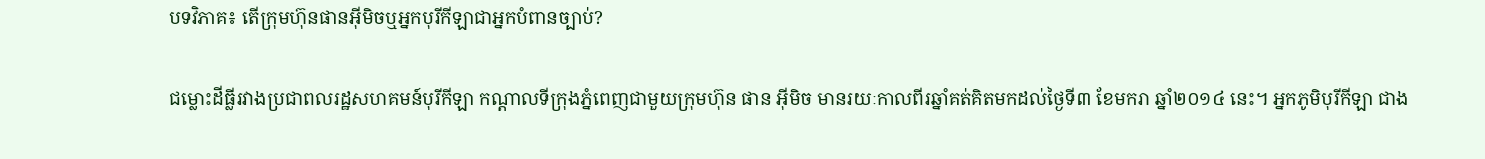បទវិភាគ៖ តើក្រុមហ៊ុនផានអ៊ីមិចឬអ្នកបុរីកីឡាជាអ្នកបំពានច្បាប់?

ជម្លោះដីធ្លីរវាងប្រជាពលរដ្ឋសហគមន៍បុរីកីឡា កណ្ដាលទីក្រុងភ្នំពេញជាមួយក្រុមហ៊ុន ផាន អ៊ីមិច មានរយៈកាលពីរឆ្នាំគត់គិតមកដល់ថ្ងៃទី៣ ខែមករា ឆ្នាំ២០១៤ នេះ។ អ្នកភូមិបុរីកីឡា ជាង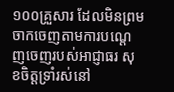១០០គ្រួសារ ដែលមិនព្រមចាកចេញតាមការបណ្ដេញចេញរបស់អាជ្ញាធរ សុខចិត្តទ្រាំរស់នៅ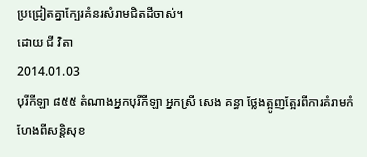ប្រជ្រៀតគ្នាក្បែរគំនរសំរាមជិតដីចាស់។
ដោយ ជី វិតា
2014.01.03
បុរីកីឡា ៨៥៥ តំណាងអ្នកបុរីកីឡា អ្នកស្រី សេង គន្ធា ថ្លែងត្អូញត្អែរពីការគំរាមកំហែងពីសន្តិសុខ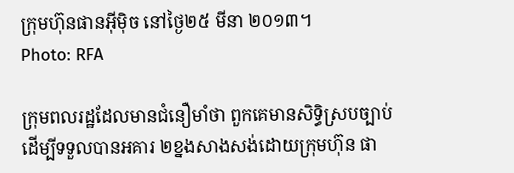ក្រុមហ៊ុនផានអ៊ីម៉ិច នៅថ្ងៃ២៥ មីនា ២០១៣។
Photo: RFA

ក្រុមពលរដ្ឋដែលមានជំនឿមាំថា ពួកគេមានសិទ្ធិស្របច្បាប់ ដើម្បីទទួលបានអគារ ២ខ្នងសាងសង់ដោយក្រុមហ៊ុន ផា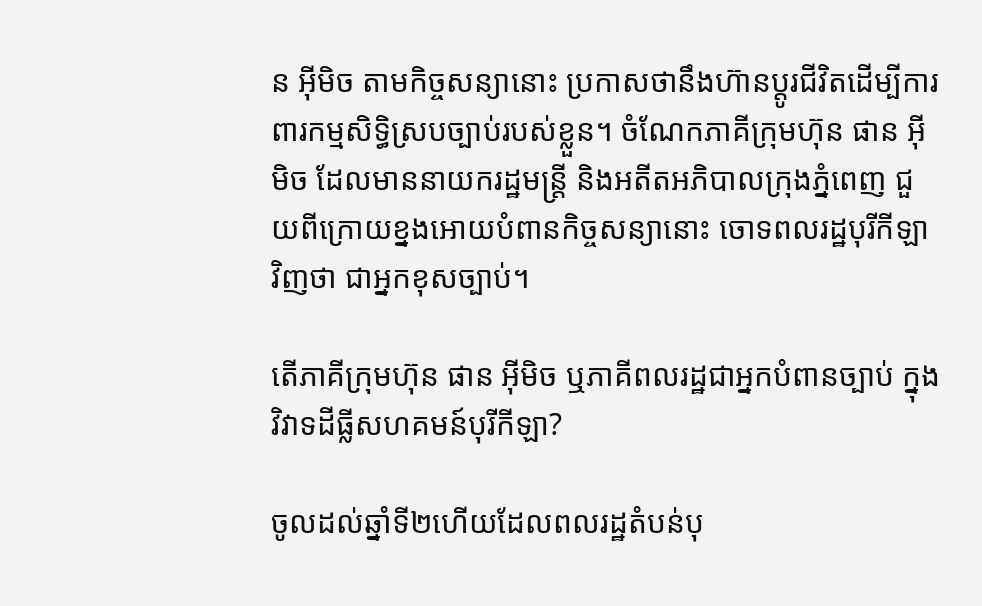ន អ៊ីមិច តាមកិច្ចសន្យានោះ ប្រកាសថានឹងហ៊ានប្ដូរជីវិតដើម្បីការពារកម្មសិទ្ធិស្របច្បាប់របស់ខ្លួន។ ចំណែកភាគីក្រុមហ៊ុន ផាន អ៊ីមិច ដែលមាននាយករដ្ឋមន្ត្រី និងអតីតអភិបាលក្រុងភ្នំពេញ ជួយពីក្រោយខ្នងអោយបំពានកិច្ចសន្យានោះ ចោទពលរដ្ឋបុរីកីឡា វិញថា ជាអ្នកខុសច្បាប់។

តើភាគីក្រុមហ៊ុន ផាន អ៊ីមិច ឬភាគីពលរដ្ឋជាអ្នកបំពានច្បាប់ ក្នុងវិវាទដីធ្លីសហគមន៍បុរីកីឡា?

ចូលដល់ឆ្នាំទី២ហើយដែលពលរដ្ឋតំបន់បុ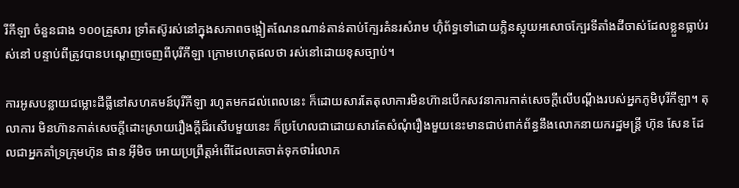រីកីឡា ចំនួនជាង ១០០គ្រួសារ ទ្រាំតស៊ូរស់នៅក្នុងសភាពចង្អៀតណែនណាន់តាន់តាប់ក្បែរគំនរសំរាម ហ៊ុំព័ទ្ធទៅដោយក្លិនស្អុយអសោចក្បែរទីតាំងដីចាស់ដែលខ្លួនធ្លាប់រស់នៅ បន្ទាប់ពីត្រូវបានបណ្ដេញចេញពីបុរីកីឡា ក្រោមហេតុផលថា រស់នៅដោយខុសច្បាប់។

ការអូសបន្លាយជម្លោះដីធ្លីនៅសហគមន៍បុរីកីឡា រហូតមកដល់ពេលនេះ ក៏ដោយសារតែតុលាការមិនហ៊ានបើកសវនាការកាត់សេចក្តីលើបណ្ដឹងរបស់អ្នកភូមិបុរីកីឡា។ តុលាការ មិនហ៊ានកាត់សេចក្តីដោះស្រាយរឿងក្តីដ៏រសើបមួយនេះ ក៏ប្រហែលជាដោយសារតែសំណុំរឿងមួយនេះមានជាប់ពាក់ព័ន្ធនឹងលោកនាយករដ្ឋមន្ត្រី ហ៊ុន សែន ដែលជាអ្នកគាំទ្រក្រុមហ៊ុន ផាន អ៊ីមិច អោយប្រព្រឹត្តអំពើដែលគេចាត់ទុកថារំលោភ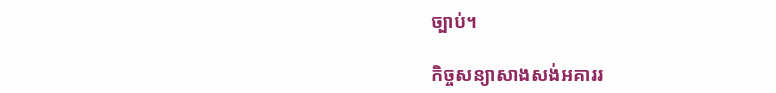ច្បាប់។

កិច្ចសន្យាសាងសង់អគាររ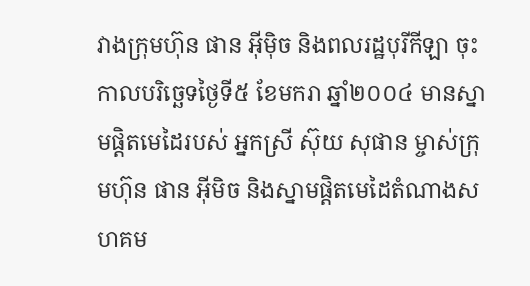វាងក្រុមហ៊ុន ផាន អ៊ីម៉ិច និងពលរដ្ឋបុរីកីឡា ចុះកាលបរិច្ឆេទថ្ងៃទី៥ ខែមករា ឆ្នាំ២០០៤ មានស្នាមផ្ដិតមេដៃរបស់ អ្នកស្រី ស៊ុយ សុផាន ម្ចាស់ក្រុមហ៊ុន ផាន អ៊ីមិច និងស្នាមផ្ដិតមេដៃតំណាងសហគម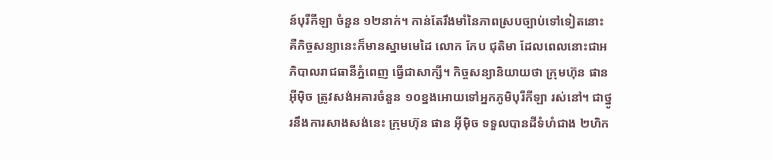ន៍បុរីកីឡា ចំនួន ១២នាក់។ កាន់តែរឹងមាំនៃភាពស្របច្បាប់ទៅទៀតនោះ គឺកិច្ចសន្យានេះក៏មានស្នាមមេដៃ លោក កែប ជុតិមា ដែលពេលនោះជាអភិបាលរាជធានីភ្នំពេញ ធ្វើជាសាក្សី។ កិច្ចសន្យានិយាយថា ក្រុមហ៊ុន ផាន អ៊ីម៉ិច ត្រូវសង់អគារចំនួន ១០ខ្នងអោយទៅអ្នកភូមិបុរីកីឡា រស់នៅ។ ជាថ្នូរនឹងការសាងសង់នេះ ក្រុមហ៊ុន ផាន អ៊ីម៉ិច ទទួលបានដីទំហំជាង ២ហិក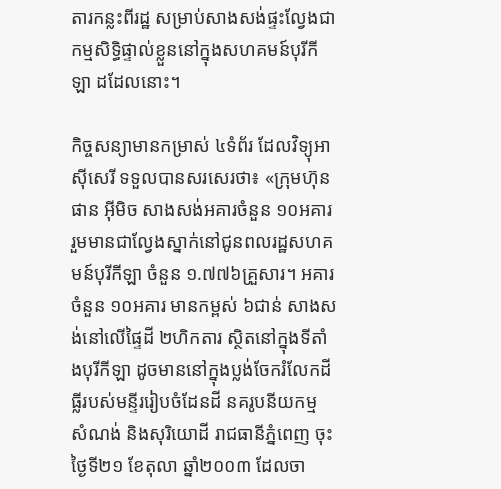តារកន្លះពីរដ្ឋ សម្រាប់សាងសង់ផ្ទះល្វែងជាកម្មសិទ្ធិផ្ទាល់ខ្លួននៅក្នុងសហគមន៍បុរីកីឡា ដដែលនោះ។

កិច្ចសន្យាមានកម្រាស់ ៤ទំព័រ ដែលវិទ្យុអាស៊ីសេរី ទទួលបានសរសេរថា៖ «ក្រុមហ៊ុន ផាន អ៊ីមិច សាងសង់អគារចំនួន ១០អគារ រួមមានជាល្វែងស្នាក់នៅជូនពលរដ្ឋសហគមន៍បុរីកីឡា ចំនួន ១.៧៧៦គ្រួសារ។ អគារចំនួន ១០អគារ មានកម្ពស់ ៦ជាន់ សាងសង់នៅលើផ្ទៃដី ២ហិកតារ ស្ថិតនៅក្នុងទីតាំងបុរីកីឡា ដូចមាននៅក្នុងប្លង់ចែករំលែកដីធ្លីរបស់មន្ទីររៀបចំដែនដី នគរូបនីយកម្ម សំណង់ និងសុរិយោដី រាជធានីភ្នំពេញ ចុះថ្ងៃទី២១ ខែតុលា ឆ្នាំ២០០៣ ដែលចា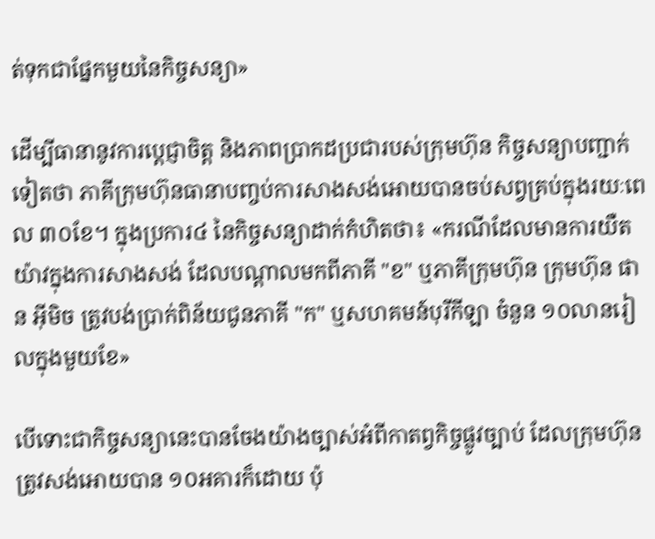ត់ទុកជាផ្នែកមួយនៃកិច្ចសន្យា»

ដើម្បីធានានូវការប្ដេជ្ញាចិត្ត និងភាពប្រាកដប្រជារបស់ក្រុមហ៊ុន កិច្ចសន្យាបញ្ជាក់ទៀតថា ភាគីក្រុមហ៊ុនធានាបញ្ចប់ការសាងសង់អោយបានចប់សព្វគ្រប់ក្នុងរយៈពេល ៣០ខែ។ ក្នុងប្រការ៤ នៃកិច្ចសន្យាដាក់កំហិតថា៖ «ករណីដែលមានការយឺតយ៉ាវក្នុងការសាងសង់ ដែលបណ្ដាលមកពីភាគី "ខ" ឬភាគីក្រុមហ៊ុន ក្រុមហ៊ុន ផាន អ៊ីមិច ត្រូវបង់ប្រាក់ពិន័យជូនភាគី "ក" ឬសហគមន៍បុរីកីឡា ចំនួន ១០លានរៀលក្នុងមួយខែ»

បើទោះជាកិច្ចសន្យានេះបានចែងយ៉ាងច្បាស់អំពីកាតព្វកិច្ចផ្លូវច្បាប់ ដែលក្រុមហ៊ុនត្រូវសង់អោយបាន ១០អគារក៏ដោយ ប៉ុ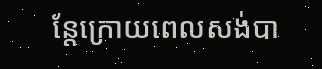ន្តែក្រោយពេលសង់បា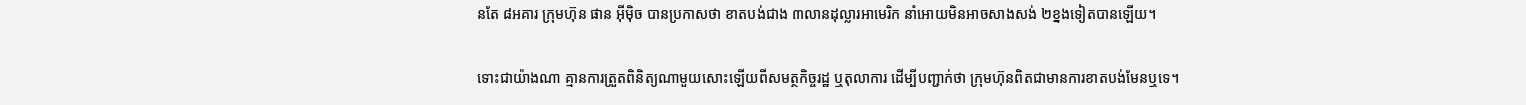នតែ ៨អគារ ក្រុមហ៊ុន ផាន អ៊ីម៉ិច បានប្រកាសថា ខាតបង់ជាង ៣លានដុល្លារអាមេរិក នាំអោយមិនអាចសាងសង់ ២ខ្នងទៀតបានឡើយ។

ទោះជាយ៉ាងណា គ្មានការត្រួតពិនិត្យណាមួយសោះឡើយពីសមត្ថកិច្ចរដ្ឋ ឬតុលាការ ដើម្បីបញ្ជាក់ថា ក្រុមហ៊ុនពិតជាមានការខាតបង់មែនឬទេ។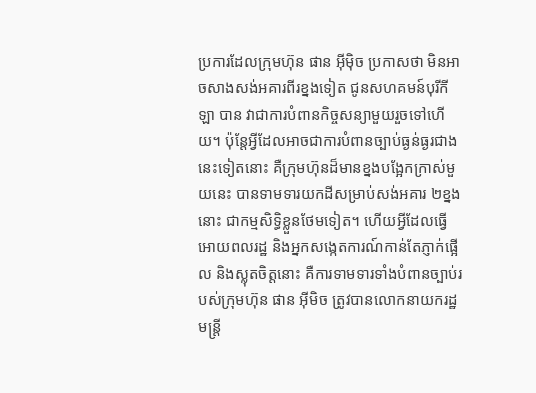ប្រការដែលក្រុមហ៊ុន ផាន អ៊ីម៉ិច ប្រកាសថា មិនអាចសាងសង់អគារពីរខ្នងទៀត ជូនសហគមន៍បុរីកីឡា បាន វាជាការបំពានកិច្ចសន្យាមួយរួចទៅហើយ។ ប៉ុន្តែអ្វីដែលអាចជាការបំពានច្បាប់ធ្ងន់ធ្ងរជាងនេះទៀតនោះ គឺក្រុមហ៊ុនដ៏មានខ្នងបង្អែកក្រាស់មួយនេះ បានទាមទារយកដីសម្រាប់សង់អគារ ២ខ្នងនោះ ជាកម្មសិទ្ធិខ្លួនថែមទៀត។ ហើយអ្វីដែលធ្វើអោយពលរដ្ឋ និងអ្នកសង្កេតការណ៍កាន់តែភ្ញាក់ផ្អើល និងស្លុតចិត្តនោះ គឺការទាមទារទាំងបំពានច្បាប់របស់ក្រុមហ៊ុន ផាន អ៊ីមិច ត្រូវបានលោកនាយករដ្ឋមន្ត្រី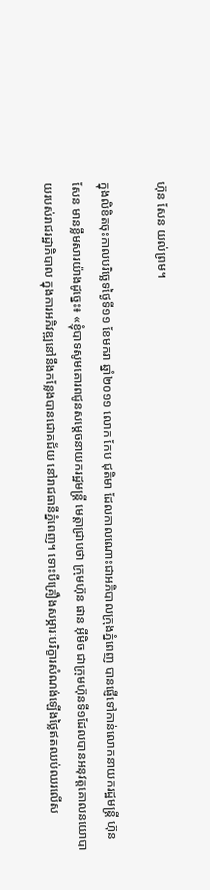ហ៊ុន សែន យល់ព្រម។

ក្នុងលិខិតចុះកាលបរិច្ឆេទថ្ងៃទី១១ ខែមករា ឆ្នាំ២០១១ លោក កែប ជុតិមា ដែលកាលណោះជាអភិបាលក្រុងភ្នំពេញ បានផ្ញើទៅកាន់លោកនាយករដ្ឋមន្ត្រី ហ៊ុន សែន មានខ្លឹមសារយ៉ាងដូច្នេះ៖ «ខ្ញុំបាទសូមគោរពជូនសម្ដេចនាយករដ្ឋមន្ត្រី មេត្តាជ្រាបថា ក្រុមហ៊ុន ផាន អ៊ីមិច ជាក្រុមហ៊ុនទី១ដែលបានអនុវត្តគោលនយោបាយរបស់រាជរដ្ឋាភិបាល ក្នុងការអភិវឌ្ឍនៅនឹងកន្លែងបានជោគជ័យ នៅរាជធានីភ្នំពេញ។ ទោះបីគ្រឿងសម្ភារៈបរិក្ខារសំណង់ឡើងថ្លៃឥតឈប់ឈរលើស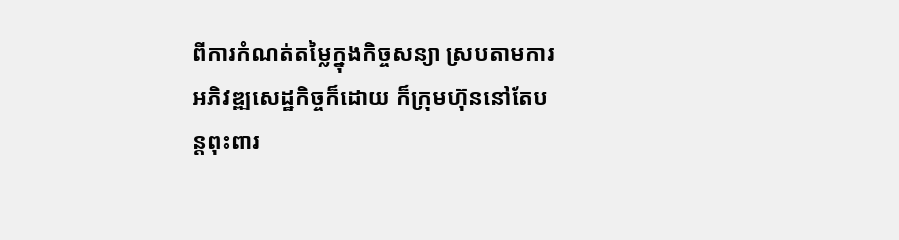ពីការកំណត់តម្លៃក្នុងកិច្ចសន្យា ស្របតាមការអភិវឌ្ឍសេដ្ឋកិច្ចក៏ដោយ ក៏ក្រុមហ៊ុននៅតែបន្តពុះពារ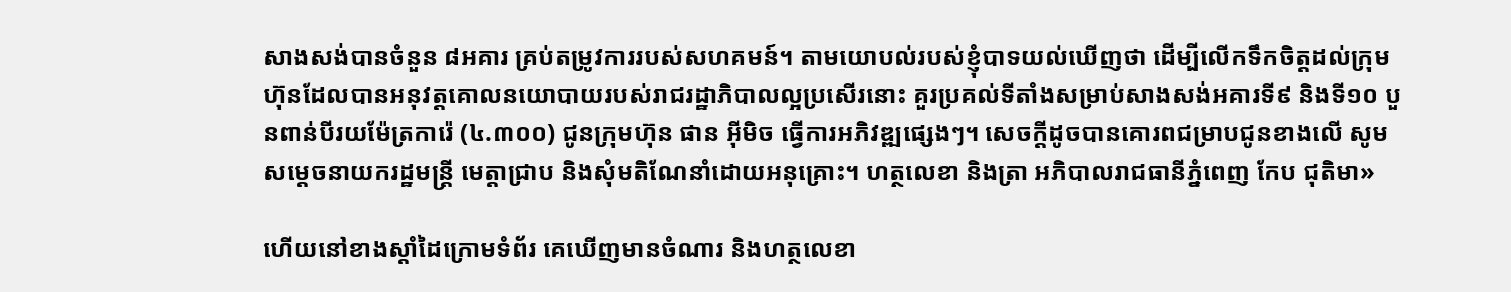សាងសង់បានចំនួន ៨អគារ គ្រប់តម្រូវការរបស់សហគមន៍។ តាមយោបល់របស់ខ្ញុំបាទយល់ឃើញថា ដើម្បីលើកទឹកចិត្តដល់ក្រុមហ៊ុនដែលបានអនុវត្តគោលនយោបាយរបស់រាជរដ្ឋាភិបាលល្អប្រសើរនោះ គួរប្រគល់ទីតាំងសម្រាប់សាងសង់អគារទី៩ និងទី១០ បួនពាន់បីរយម៉ែត្រការ៉េ (៤.៣០០) ជូនក្រុមហ៊ុន ផាន អ៊ីមិច ធ្វើការអភិវឌ្ឍផ្សេងៗ។ សេចក្តីដូចបានគោរពជម្រាបជូនខាងលើ សូមសម្ដេចនាយករដ្ឋមន្ត្រី មេត្តាជ្រាប និងសុំមតិណែនាំដោយអនុគ្រោះ។ ហត្ថលេខា និងត្រា អភិបាលរាជធានីភ្នំពេញ កែប ជុតិមា»

ហើយនៅខាងស្តាំដៃក្រោមទំព័រ គេឃើញមានចំណារ និងហត្ថលេខា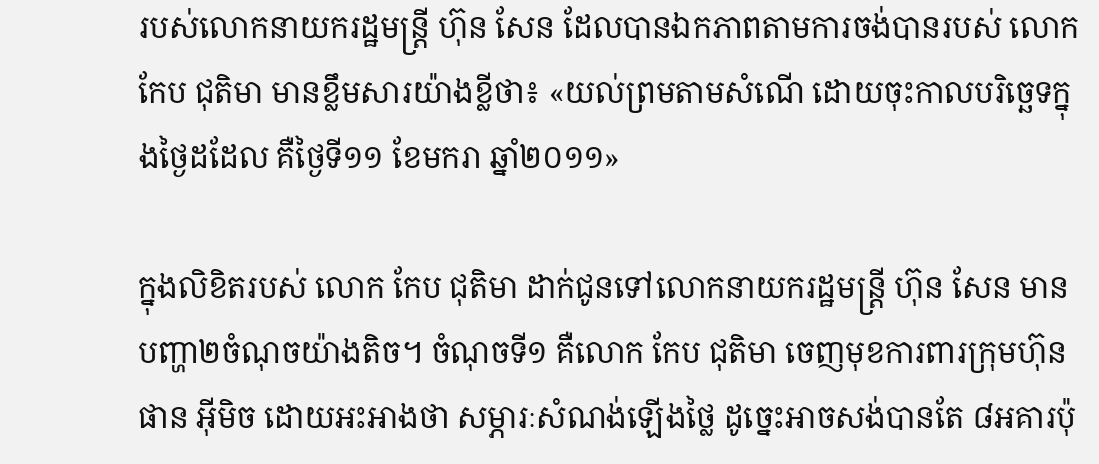របស់លោកនាយករដ្ឋមន្ត្រី ហ៊ុន សែន ដែលបានឯកភាពតាមការចង់បានរបស់ លោក កែប ជុតិមា មានខ្លឹមសារយ៉ាងខ្លីថា៖ «យល់ព្រមតាមសំណើ ដោយចុះកាលបរិច្ឆេទក្នុងថ្ងៃដដែល គឺថ្ងៃទី១១ ខែមករា ឆ្នាំ២០១១»

ក្នុងលិខិតរបស់ លោក កែប ជុតិមា ដាក់ជូនទៅលោកនាយករដ្ឋមន្ត្រី ហ៊ុន សែន មានបញ្ហា២ចំណុចយ៉ាងតិច។ ចំណុចទី១ គឺលោក កែប ជុតិមា ចេញមុខការពារក្រុមហ៊ុន ផាន អ៊ីមិច ដោយអះអាងថា សម្ភារៈសំណង់ឡើងថ្លៃ ដូច្នេះអាចសង់បានតែ ៨អគារប៉ុ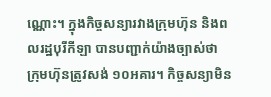ណ្ណោះ។ ក្នុងកិច្ចសន្យារវាងក្រុមហ៊ុន និងពលរដ្ឋបុរីកីឡា បានបញ្ជាក់យ៉ាងច្បាស់ថា ក្រុមហ៊ុនត្រូវសង់ ១០អគារ។ កិច្ចសន្យាមិន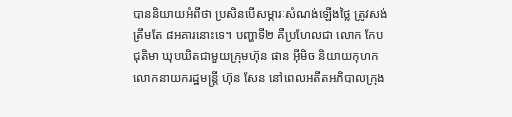បាននិយាយអំពីថា ប្រសិនបើសម្ភារៈសំណង់ឡើងថ្លៃ ត្រូវសង់ត្រឹមតែ ៨អគារនោះទេ។ បញ្ហាទី២ គឺប្រហែលជា លោក កែប ជុតិមា ឃុបឃិតជាមួយក្រុមហ៊ុន ផាន អ៊ីមិច និយាយកុហកលោកនាយករដ្ឋមន្ត្រី ហ៊ុន សែន នៅពេលអតីតអភិបាលក្រុង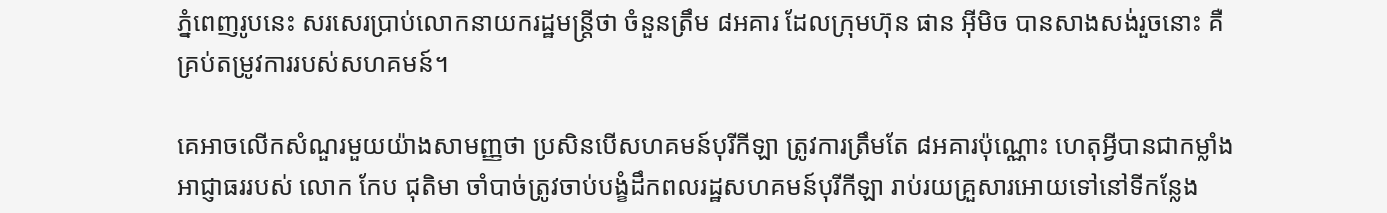ភ្នំពេញរូបនេះ សរសេរប្រាប់លោកនាយករដ្ឋមន្ត្រីថា ចំនួនត្រឹម ៨អគារ ដែលក្រុមហ៊ុន ផាន អ៊ីមិច បានសាងសង់រួចនោះ គឺគ្រប់តម្រូវការរបស់សហគមន៍។

គេអាចលើកសំណួរមួយយ៉ាងសាមញ្ញថា ប្រសិនបើសហគមន៍បុរីកីឡា ត្រូវការត្រឹមតែ ៨អគារប៉ុណ្ណោះ ហេតុអ្វីបានជាកម្លាំងអាជ្ញាធររបស់ លោក កែប ជុតិមា ចាំបាច់ត្រូវចាប់បង្ខំដឹកពលរដ្ឋសហគមន៍បុរីកីឡា រាប់រយគ្រួសារអោយទៅនៅទីកន្លែង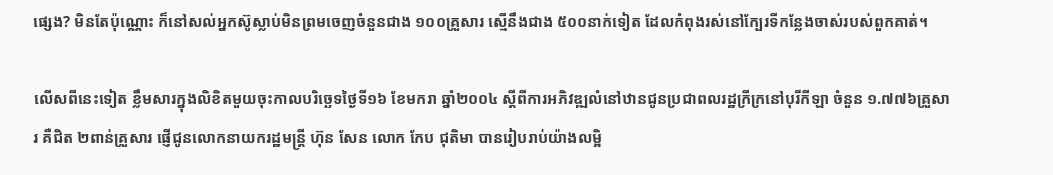ផ្សេង? មិនតែប៉ុណ្ណោះ ក៏នៅសល់អ្នកស៊ូស្លាប់មិនព្រមចេញចំនួនជាង ១០០គ្រួសារ ស្មើនឹងជាង ៥០០នាក់ទៀត ដែលកំពុងរស់នៅក្បែរទីកន្លែងចាស់របស់ពួកគាត់។

លើសពីនេះទៀត ខ្លឹមសារក្នុងលិខិតមួយចុះកាលបរិច្ឆេទថ្ងៃទី១៦ ខែមករា ឆ្នាំ២០០៤ ស្ដីពីការអភិវឌ្ឍលំនៅឋានជូនប្រជាពលរដ្ឋក្រីក្រនៅបុរីកីឡា ចំនួន ១.៧៧៦គ្រួសារ គឺជិត ២ពាន់គ្រួសារ ផ្ញើជូនលោកនាយករដ្ឋមន្ត្រី ហ៊ុន សែន លោក កែប ជុតិមា បានរៀបរាប់យ៉ាងលម្អិ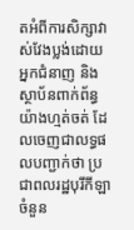តអំពីការសិក្សាវាស់វែងប្លង់ដោយអ្នកជំនាញ និងស្ថាប័នពាក់ព័ន្ធយ៉ាងហ្មត់ចត់ ដែលចេញជាលទ្ធផលបញ្ជាក់ថា ប្រជាពលរដ្ឋបុរីកីឡា ចំនួន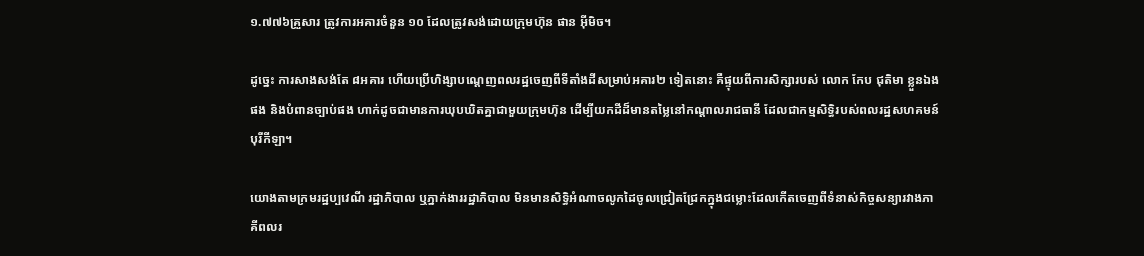១.៧៧៦គ្រួសារ ត្រូវការអគារចំនួន ១០ ដែលត្រូវសង់ដោយក្រុមហ៊ុន ផាន អ៊ីមិច។

ដូច្នេះ ការសាងសង់តែ ៨អគារ ហើយប្រើហិង្សាបណ្ដេញពលរដ្ឋចេញពីទីតាំងដីសម្រាប់អគារ២ ទៀតនោះ គឺផ្ទុយពីការសិក្សារបស់ លោក កែប ជុតិមា ខ្លួនឯងផង និងបំពានច្បាប់ផង ហាក់ដូចជាមានការឃុបឃិតគ្នាជាមួយក្រុមហ៊ុន ដើម្បីយកដីដ៏មានតម្លៃនៅកណ្ដាលរាជធានី ដែលជាកម្មសិទ្ធិរបស់ពលរដ្ឋសហគមន៍បុរីកីឡា។

យោងតាមក្រមរដ្ឋប្បវេណី រដ្ឋាភិបាល ឬភ្នាក់ងាររដ្ឋាភិបាល មិនមានសិទ្ធិអំណាចលូកដៃចូលជ្រៀតជ្រែកក្នុងជម្លោះដែលកើតចេញពីទំនាស់កិច្ចសន្យារវាងភាគីពលរ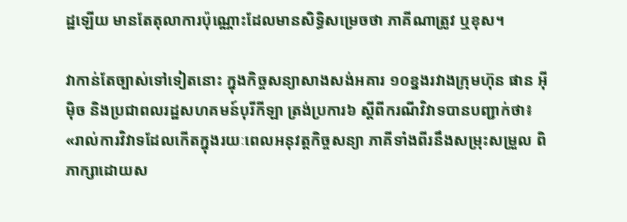ដ្ឋឡើយ មានតែតុលាការប៉ុណ្ណោះដែលមានសិទ្ធិសម្រេចថា ភាគីណាត្រូវ ឬខុស។

វាកាន់តែច្បាស់ទៅទៀតនោះ ក្នុងកិច្ចសន្យាសាងសង់អគារ ១០ខ្នងរវាងក្រុមហ៊ុន ផាន អ៊ីម៉ិច និងប្រជាពលរដ្ឋសហគមន៍បុរីកីឡា ត្រង់ប្រការ៦ ស្ដីពីករណីវិវាទបានបញ្ជាក់ថា៖ «រាល់ការវិវាទដែលកើតក្នុងរយៈពេលអនុវត្តកិច្ចសន្យា ភាគីទាំងពីរនឹងសម្រុះសម្រួល ពិភាក្សាដោយស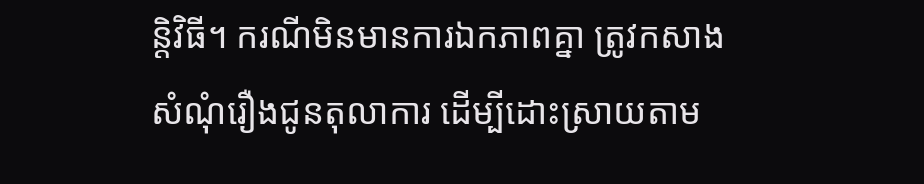ន្តិវិធី។ ករណីមិនមានការឯកភាពគ្នា ត្រូវកសាងសំណុំរឿងជូនតុលាការ ដើម្បីដោះស្រាយតាម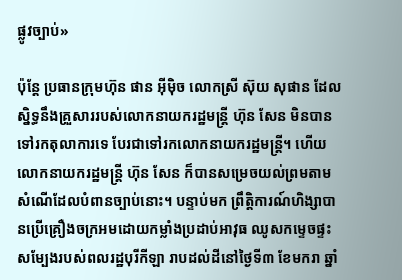ផ្លូវច្បាប់»

ប៉ុន្តែ ប្រធានក្រុមហ៊ុន ផាន អ៊ីម៉ិច លោកស្រី ស៊ុយ សុផាន ដែលស្និទ្ធនឹងគ្រួសាររបស់លោកនាយករដ្ឋមន្ត្រី ហ៊ុន សែន មិនបានទៅរកតុលាការទេ បែរជាទៅរកលោកនាយករដ្ឋមន្ត្រី។ ហើយលោកនាយករដ្ឋមន្ត្រី ហ៊ុន សែន ក៏បានសម្រេចយល់ព្រមតាមសំណើដែលបំពានច្បាប់នោះ។ បន្ទាប់មក ព្រឹត្តិការណ៍ហិង្សាបានប្រើគ្រឿងចក្រអមដោយកម្លាំងប្រដាប់អាវុធ ឈូសកម្ទេចផ្ទះសម្បែងរបស់ពលរដ្ឋបុរីកីឡា រាបដល់ដីនៅថ្ងៃទី៣ ខែមករា ឆ្នាំ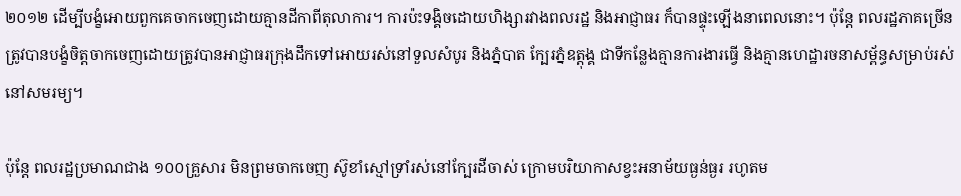២០១២ ដើម្បីបង្ខំអោយពួកគេចាកចេញដោយគ្មានដីកាពីតុលាការ។ ការប៉ះទង្គិចដោយហិង្សារវាងពលរដ្ឋ និងអាជ្ញាធរ ក៏បានផ្ទុះឡើងនាពេលនោះ។ ប៉ុន្តែ ពលរដ្ឋភាគច្រើនត្រូវបានបង្ខំចិត្តចាកចេញដោយត្រូវបានអាជ្ញាធរក្រុងដឹកទៅអោយរស់នៅទួលសំបូរ និងភ្នំបាត ក្បែរភ្នំឧត្តុង្គ ជាទីកន្លែងគ្មានការងារធ្វើ និងគ្មានហេដ្ឋារចនាសម្ព័ន្ធសម្រាប់រស់នៅសមរម្យ។

ប៉ុន្តែ ពលរដ្ឋប្រមាណជាង ១០០គ្រួសារ មិនព្រមចាកចេញ ស៊ូខាំស្មៅទ្រាំរស់នៅក្បែរដីចាស់ ក្រោមបរិយាកាសខ្វះអនាម័យធ្ងន់ធ្ងរ រហូតម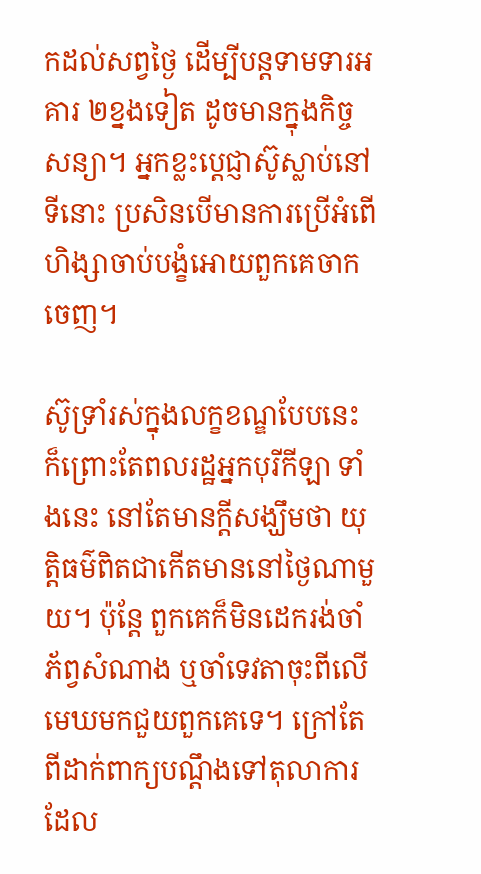កដល់សព្វថ្ងៃ ដើម្បីបន្តទាមទារអគារ ២ខ្នងទៀត ដូចមានក្នុងកិច្ចសន្យា។ អ្នកខ្លះប្ដេជ្ញាស៊ូស្លាប់នៅទីនោះ ប្រសិនបើមានការប្រើអំពើហិង្សាចាប់បង្ខំអោយពួកគេចាកចេញ។

ស៊ូទ្រាំរស់ក្នុងលក្ខខណ្ឌបែបនេះ ក៏ព្រោះតែពលរដ្ឋអ្នកបុរីកីឡា ទាំងនេះ នៅតែមានក្តីសង្ឃឹមថា យុត្តិធម៌ពិតជាកើតមាននៅថ្ងៃណាមួយ។ ប៉ុន្តែ ពួកគេក៏មិនដេករង់ចាំភ័ព្វសំណាង ឬចាំទេវតាចុះពីលើមេឃមកជួយពួកគេទេ។ ក្រៅតែពីដាក់ពាក្យបណ្ដឹងទៅតុលាការដែល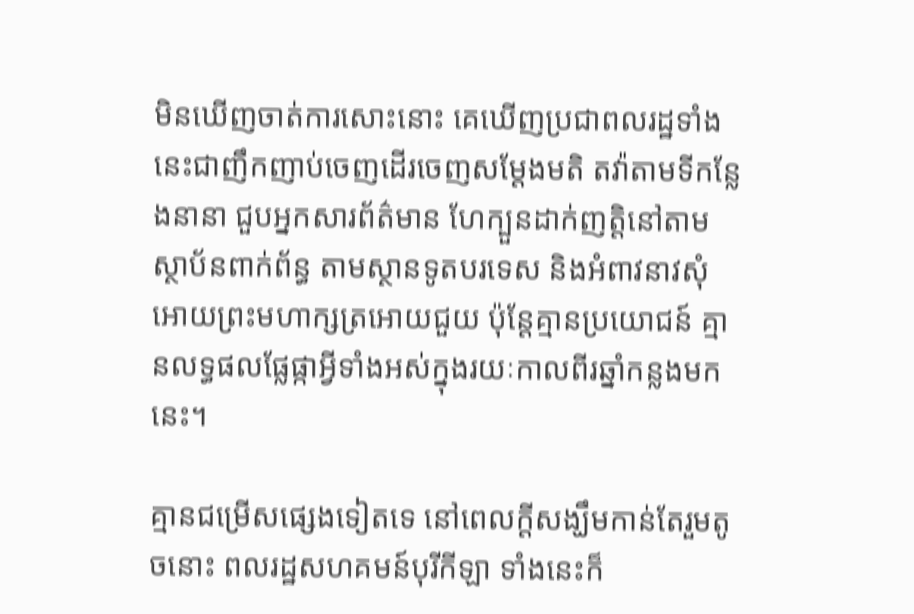មិនឃើញចាត់ការសោះនោះ គេឃើញប្រជាពលរដ្ឋទាំងនេះជាញឹកញាប់ចេញដើរចេញសម្ដែងមតិ តវ៉ាតាមទីកន្លែងនានា ជួបអ្នកសារព័ត៌មាន ហែក្បួនដាក់ញត្តិនៅតាមស្ថាប័នពាក់ព័ន្ធ តាមស្ថានទូតបរទេស និងអំពាវនាវសុំអោយព្រះមហាក្សត្រអោយជួយ ប៉ុន្តែគ្មានប្រយោជន៍ គ្មានលទ្ធផលផ្លែផ្កាអ្វីទាំងអស់ក្នុងរយៈកាលពីរឆ្នាំកន្លងមកនេះ។

គ្មានជម្រើសផ្សេងទៀតទេ នៅពេលក្តីសង្ឃឹមកាន់តែរួមតូចនោះ ពលរដ្ឋសហគមន៍បុរីកីឡា ទាំងនេះក៏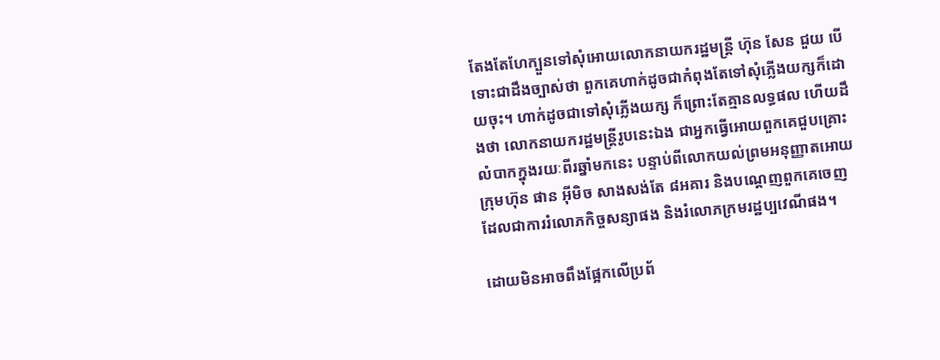តែងតែហែក្បួនទៅសុំអោយលោកនាយករដ្ឋមន្ត្រី ហ៊ុន សែន ជួយ បើទោះជាដឹងច្បាស់ថា ពួកគេហាក់ដូចជាកំពុងតែទៅសុំភ្លើងយក្សក៏ដោយចុះ។ ហាក់ដូចជាទៅសុំភ្លើងយក្ស ក៏ព្រោះតែគ្មានលទ្ធផល ហើយដឹងថា លោកនាយករដ្ឋមន្ត្រីរូបនេះឯង ជាអ្នកធ្វើអោយពួកគេជួបគ្រោះលំបាកក្នុងរយៈពីរឆ្នាំមកនេះ បន្ទាប់ពីលោកយល់ព្រមអនុញ្ញាតអោយក្រុមហ៊ុន ផាន អ៊ីមិច សាងសង់តែ ៨អគារ និងបណ្ដេញពួកគេចេញ ដែលជាការរំលោភកិច្ចសន្យាផង និងរំលោភក្រមរដ្ឋប្បវេណីផង។

ដោយមិនអាចពឹងផ្អែកលើប្រព័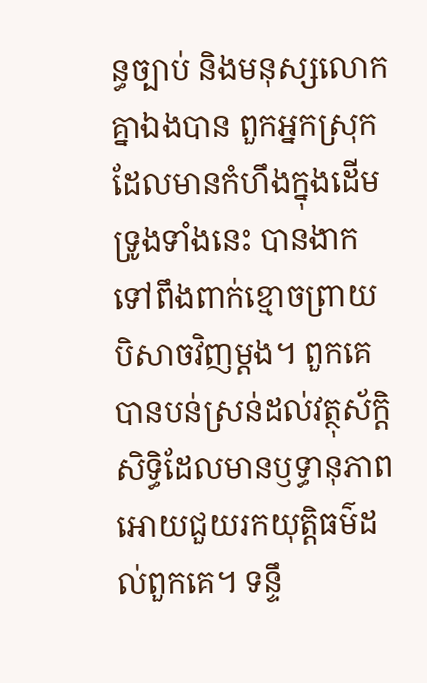ន្ធច្បាប់ និងមនុស្សលោកគ្នាឯងបាន ពួកអ្នកស្រុកដែលមានកំហឹងក្នុងដើមទ្រូងទាំងនេះ បានងាកទៅពឹងពាក់ខ្មោចព្រាយបិសាចវិញម្តង។ ពួកគេបានបន់ស្រន់ដល់វត្ថុស័ក្តិសិទ្ធិដែលមានឫទ្ធានុភាព អោយជួយរកយុត្តិធម៌ដល់ពួកគេ។ ទន្ទឹ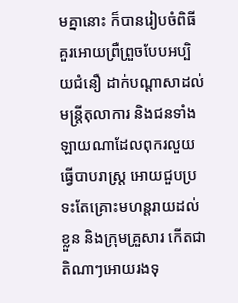មគ្នានោះ ក៏បានរៀបចំពិធីគួរអោយព្រឺព្រួចបែបអប្បិយជំនឿ ដាក់បណ្ដាសាដល់មន្ត្រីតុលាការ និងជនទាំងឡាយណាដែលពុករលួយ ធ្វើបាបរាស្ត្រ អោយជួបប្រទះតែគ្រោះមហន្តរាយដល់ខ្លួន និងក្រុមគ្រួសារ កើតជាតិណាៗអោយរងទុ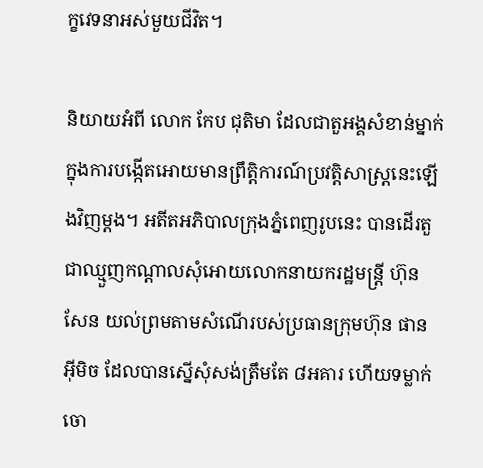ក្ខវេទនាអស់មួយជីវិត។

និយាយអំពី លោក កែប ជុតិមា ដែលជាតួអង្គសំខាន់ម្នាក់ក្នុងការបង្កើតអោយមានព្រឹត្តិការណ៍ប្រវត្តិសាស្ត្រនេះឡើងវិញម្តង។ អតីតអភិបាលក្រុងភ្នំពេញរូបនេះ បានដើរតួជាឈ្មួញកណ្ដាលសុំអោយលោកនាយករដ្ឋមន្ត្រី ហ៊ុន សែន យល់ព្រមតាមសំណើរបស់ប្រធានក្រុមហ៊ុន ផាន អ៊ីមិច ដែលបានស្នើសុំសង់ត្រឹមតែ ៨អគារ ហើយទម្លាក់ចោ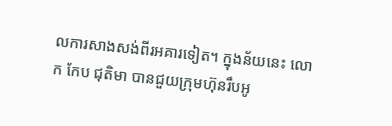លការសាងសង់ពីរអគារទៀត។ ក្នុងន័យនេះ លោក កែប ជុតិមា បានជួយក្រុមហ៊ុនរឹបអូ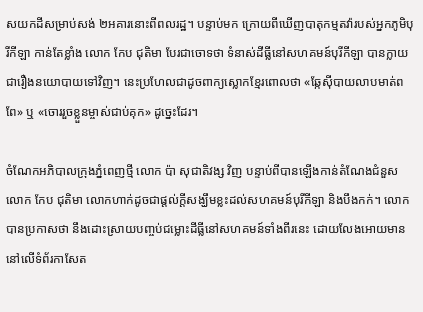សយកដីសម្រាប់សង់ ២អគារនោះពីពលរដ្ឋ។ បន្ទាប់មក ក្រោយពីឃើញបាតុកម្មតវ៉ារបស់អ្នកភូមិបុរីកីឡា កាន់តែខ្លាំង លោក កែប ជុតិមា បែរជាចោទថា ទំនាស់ដីធ្លីនៅសហគមន៍បុរីកីឡា បានក្លាយជារឿងនយោបាយទៅវិញ។ នេះប្រហែលជាដូចពាក្យស្លោកខ្មែរពោលថា «ឆ្កែស៊ីបាយលាបមាត់ពពែ» ឬ «ចោររួចខ្លួនម្ចាស់ជាប់គុក» ដូច្នេះដែរ។

ចំណែកអភិបាលក្រុងភ្នំពេញថ្មី លោក ប៉ា សុជាតិវង្ស វិញ បន្ទាប់ពីបានឡើងកាន់តំណែងជំនួស លោក កែប ជុតិមា លោកហាក់ដូចជាផ្តល់ក្តីសង្ឃឹមខ្លះដល់សហគមន៍បុរីកីឡា និងបឹងកក់។ លោកបានប្រកាសថា នឹងដោះស្រាយបញ្ចប់ជម្លោះដីធ្លីនៅសហគមន៍ទាំងពីរនេះ ដោយលែងអោយមាននៅលើទំព័រកាសែត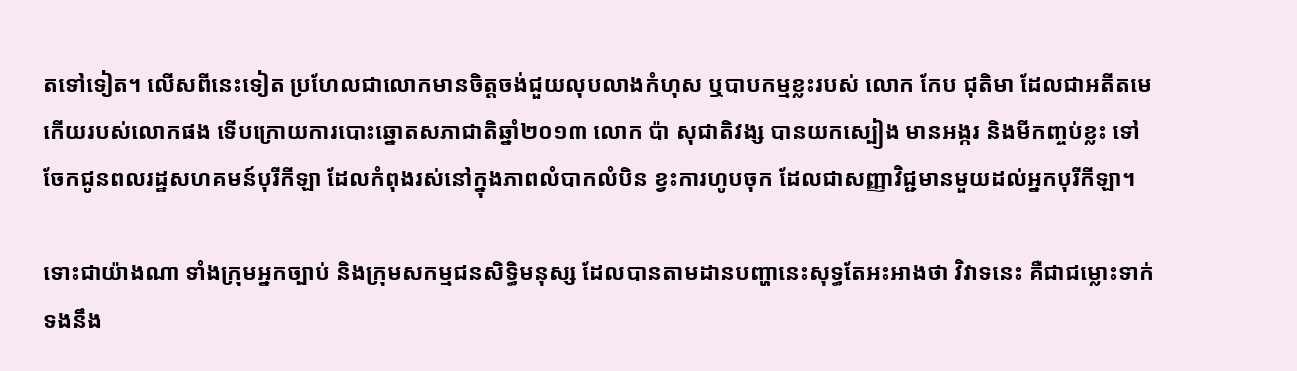តទៅទៀត។ លើសពីនេះទៀត ប្រហែលជាលោកមានចិត្តចង់ជួយលុបលាងកំហុស ឬបាបកម្មខ្លះរបស់ លោក កែប ជុតិមា ដែលជាអតីតមេកើយរបស់លោកផង ទើបក្រោយការបោះឆ្នោតសភាជាតិឆ្នាំ២០១៣ លោក ប៉ា សុជាតិវង្ស បានយកស្បៀង មានអង្ករ និងមីកញ្ចប់ខ្លះ ទៅចែកជូនពលរដ្ឋសហគមន៍បុរីកីឡា ដែលកំពុងរស់នៅក្នុងភាពលំបាកលំបិន ខ្វះការហូបចុក ដែលជាសញ្ញាវិជ្ជមានមួយដល់អ្នកបុរីកីឡា។

ទោះជាយ៉ាងណា ទាំងក្រុមអ្នកច្បាប់ និងក្រុមសកម្មជនសិទ្ធិមនុស្ស ដែលបានតាមដានបញ្ហានេះសុទ្ធតែអះអាងថា វិវាទនេះ គឺជាជម្លោះទាក់ទងនឹង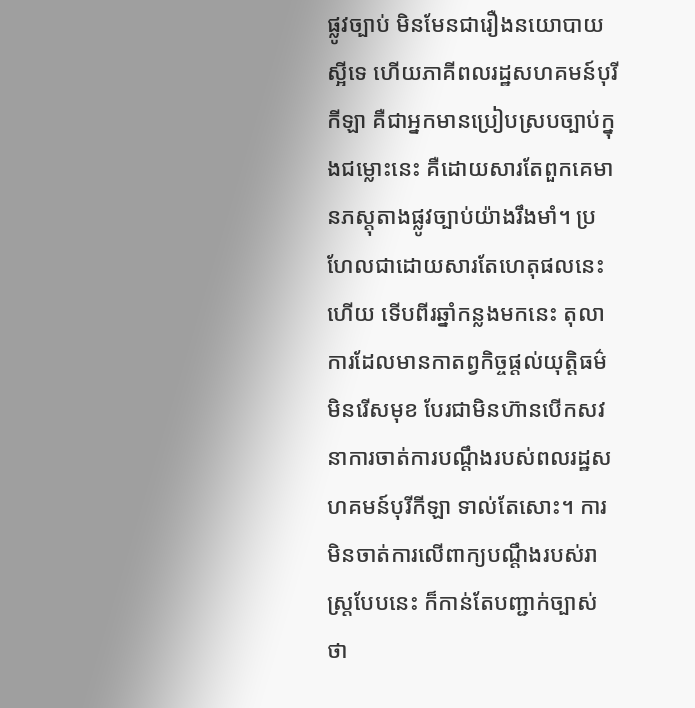ផ្លូវច្បាប់ មិនមែនជារឿងនយោបាយស្អីទេ ហើយភាគីពលរដ្ឋសហគមន៍បុរីកីឡា គឺជាអ្នកមានប្រៀបស្របច្បាប់ក្នុងជម្លោះនេះ គឺដោយសារតែពួកគេមានភស្តុតាងផ្លូវច្បាប់យ៉ាងរឹងមាំ។ ប្រហែលជាដោយសារតែហេតុផលនេះហើយ ទើបពីរឆ្នាំកន្លងមកនេះ តុលាការដែលមានកាតព្វកិច្ចផ្តល់យុត្តិធម៌មិនរើសមុខ បែរជាមិនហ៊ានបើកសវនាការចាត់ការបណ្ដឹងរបស់ពលរដ្ឋសហគមន៍បុរីកីឡា ទាល់តែសោះ។ ការមិនចាត់ការលើពាក្យបណ្ដឹងរបស់រាស្ត្របែបនេះ ក៏កាន់តែបញ្ជាក់ច្បាស់ថា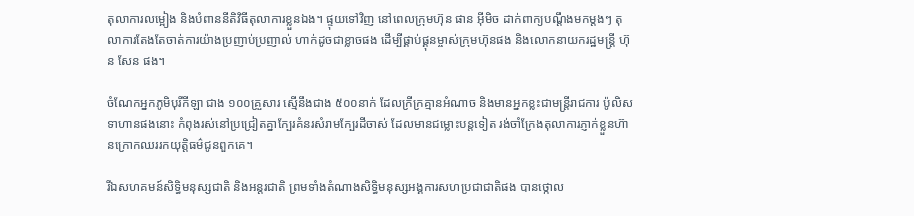តុលាការលម្អៀង និងបំពាននីតិវិធីតុលាការខ្លួនឯង។ ផ្ទុយទៅវិញ នៅពេលក្រុមហ៊ុន ផាន អ៊ីមិច ដាក់ពាក្យបណ្ដឹងមកម្តងៗ តុលាការតែងតែចាត់ការយ៉ាងប្រញាប់ប្រញាល់ ហាក់ដូចជាខ្លាចផង ដើម្បីផ្គាប់ផ្គុនម្ចាស់ក្រុមហ៊ុនផង និងលោកនាយករដ្ឋមន្ត្រី ហ៊ុន សែន ផង។

ចំណែកអ្នកភូមិបុរីកីឡា ជាង ១០០គ្រួសារ ស្មើនឹងជាង ៥០០នាក់ ដែលក្រីក្រគ្មានអំណាច និងមានអ្នកខ្លះជាមន្ត្រីរាជការ ប៉ូលិស ទាហានផងនោះ កំពុងរស់នៅប្រជ្រៀតគ្នាក្បែរគំនរសំរាមក្បែរដីចាស់ ដែលមានជម្លោះបន្តទៀត រង់ចាំក្រែងតុលាការភ្ញាក់ខ្លួនហ៊ានក្រោកឈររកយុត្តិធម៌ជូនពួកគេ។

រីឯសហគមន៍សិទ្ធិមនុស្សជាតិ និងអន្តរជាតិ ព្រមទាំងតំណាងសិទ្ធិមនុស្សអង្គការសហប្រជាជាតិផង បានថ្កោល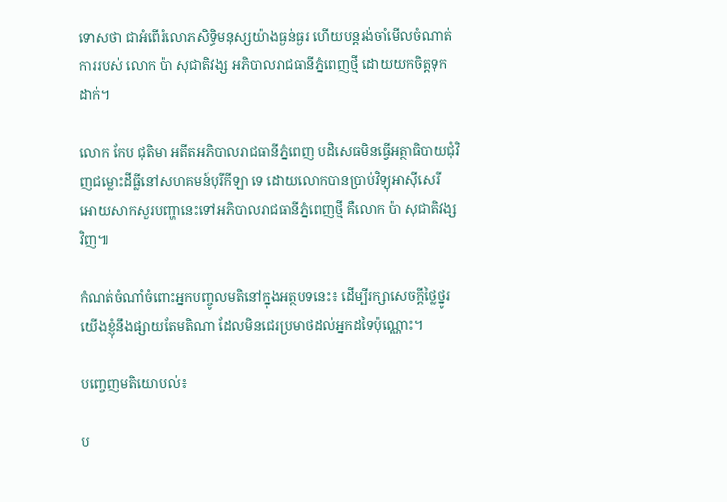ទោសថា ជាអំពើរំលោភសិទ្ធិមនុស្សយ៉ាងធ្ងន់ធ្ងរ ហើយបន្តរង់ចាំមើលចំណាត់ការរបស់ លោក ប៉ា សុជាតិវង្ស អភិបាលរាជធានីភ្នំពេញថ្មី ដោយយកចិត្តទុកដាក់។

លោក កែប ជុតិមា អតីតអភិបាលរាជធានីភ្នំពេញ បដិសេធមិនធ្វើអត្ថាធិបាយជុំវិញជម្លោះដីធ្លីនៅសហគមន៍បុរីកីឡា ទេ ដោយលោកបានប្រាប់វិទ្យុអាស៊ីសេរី អោយសាកសួរបញ្ហានេះទៅអភិបាលរាជធានីភ្នំពេញថ្មី គឺលោក ប៉ា សុជាតិវង្ស វិញ៕

កំណត់ចំណាំចំពោះអ្នកបញ្ចូលមតិនៅក្នុងអត្ថបទនេះ៖ ដើម្បីរក្សាសេចក្ដីថ្លៃថ្នូរ យើងខ្ញុំនឹងផ្សាយតែមតិណា ដែលមិនជេរប្រមាថដល់អ្នកដទៃប៉ុណ្ណោះ។

បញ្ចេញមតិយោបល់៖

ប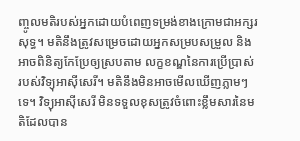ញ្ចូលមតិរបស់អ្នកដោយបំពេញទម្រង់ខាងក្រោមជាអក្សរសុទ្ធ។ មតិនឹងត្រូវសម្រេចដោយអ្នកសម្របសម្រួល និងអាចពិនិត្យកែប្រែឲ្យស្របតាម លក្ខខណ្ឌនៃការប្រើប្រាស់ របស់វិទ្យុអាស៊ីសេរី។ មតិនឹងមិនអាចមើលឃើញភ្លាមៗទេ។ វិទ្យុអាស៊ីសេរី មិនទទួលខុសត្រូវចំពោះខ្លឹមសារនៃមតិដែលបាន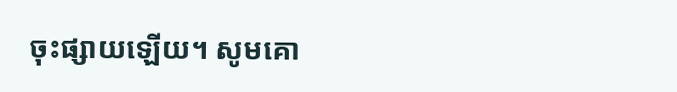ចុះផ្សាយឡើយ។ សូមគោ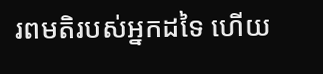រពមតិរបស់អ្នកដទៃ ហើយ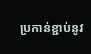ប្រកាន់ខ្ជាប់នូវ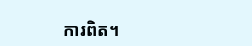ការពិត។